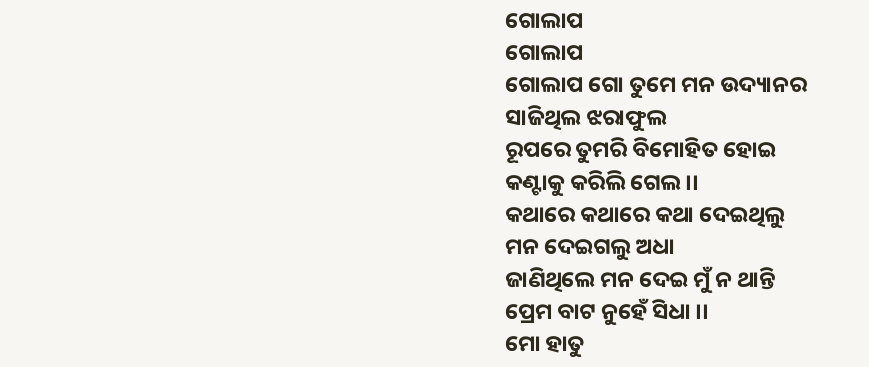ଗୋଲାପ
ଗୋଲାପ
ଗୋଲାପ ଗୋ ତୁମେ ମନ ଉଦ୍ୟାନର
ସାଜିଥିଲ ଝରାଫୁଲ
ରୂପରେ ତୁମରି ବିମୋହିତ ହୋଇ
କଣ୍ଟାକୁ କରିଲି ଗେଲ ।।
କଥାରେ କଥାରେ କଥା ଦେଇଥିଲୁ
ମନ ଦେଇଗଲୁ ଅଧା
ଜାଣିଥିଲେ ମନ ଦେଇ ମୁଁ ନ ଥାନ୍ତି
ପ୍ରେମ ବାଟ ନୁହେଁ ସିଧା ।।
ମୋ ହାତୁ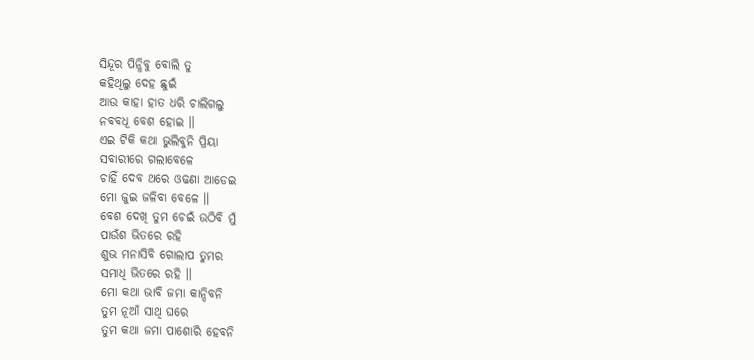ସିନ୍ଦୂର ପିନ୍ଧିବୁ ବୋଲି ତୁ
କହିଥିଲୁ ଦେହ ଛୁଇଁ
ଆଉ କାହା ହାତ ଧରି ଚାଲିଗଲୁ
ନବବଧୂ ବେଶ ହୋଇ ।।
ଏଇ ଟିକି କଥା ଭୁଲିବୁନି ପ୍ରିୟା
ସବାରୀରେ ଗଲାବେଳେ
ଚାହିଁ ଦେବ ଥରେ ଓଢଣା ଆଡେଇ
ମୋ ଜୁଇ ଜଳିବା ବେଳେ ।।
ବେଶ ଦେଖି ତୁମ ଚେଇଁ ଉଠିବି ମୁଁ
ପାଉଁଶ ଭିତରେ ରହି
ଶୁଭ ମନାସିବି ଗୋଲାପ ତୁମର
ସମାଧି ଭିତରେ ରହି ।।
ମୋ କଥା ଭାବି ଜମା କାନ୍ଦିବନି
ତୁମ ନୂଆଁ ସାଥି ଘରେ
ତୁମ କଥା ଜମା ପାଶୋରି ହେବନି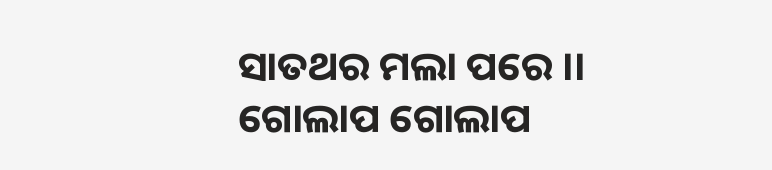ସାତଥର ମଲା ପରେ ।।
ଗୋଲାପ ଗୋଲାପ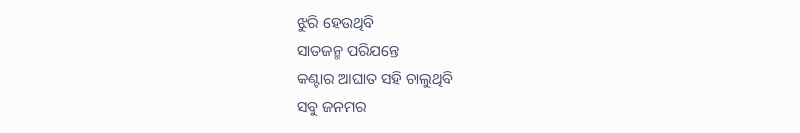ଝୁରି ହେଉଥିବି
ସାତଜନ୍ମ ପରିଯନ୍ତେ
କଣ୍ଟାର ଆଘାତ ସହି ଚାଲୁଥିବି
ସବୁ ଜନମର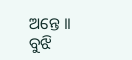ଅନ୍ତେ ।।
ବୁଝି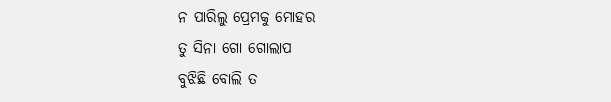ନ ପାରିଲୁ ପ୍ରେମକୁ ମୋହର
ତୁ ସିନା ଗୋ ଗୋଲାପ
ବୁଝିଛି ବୋଲି ତ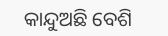କାନ୍ଦୁଅଛି ବେଶି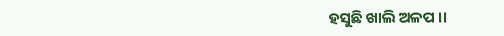ହସୁଛି ଖାଲି ଅଳପ ।।